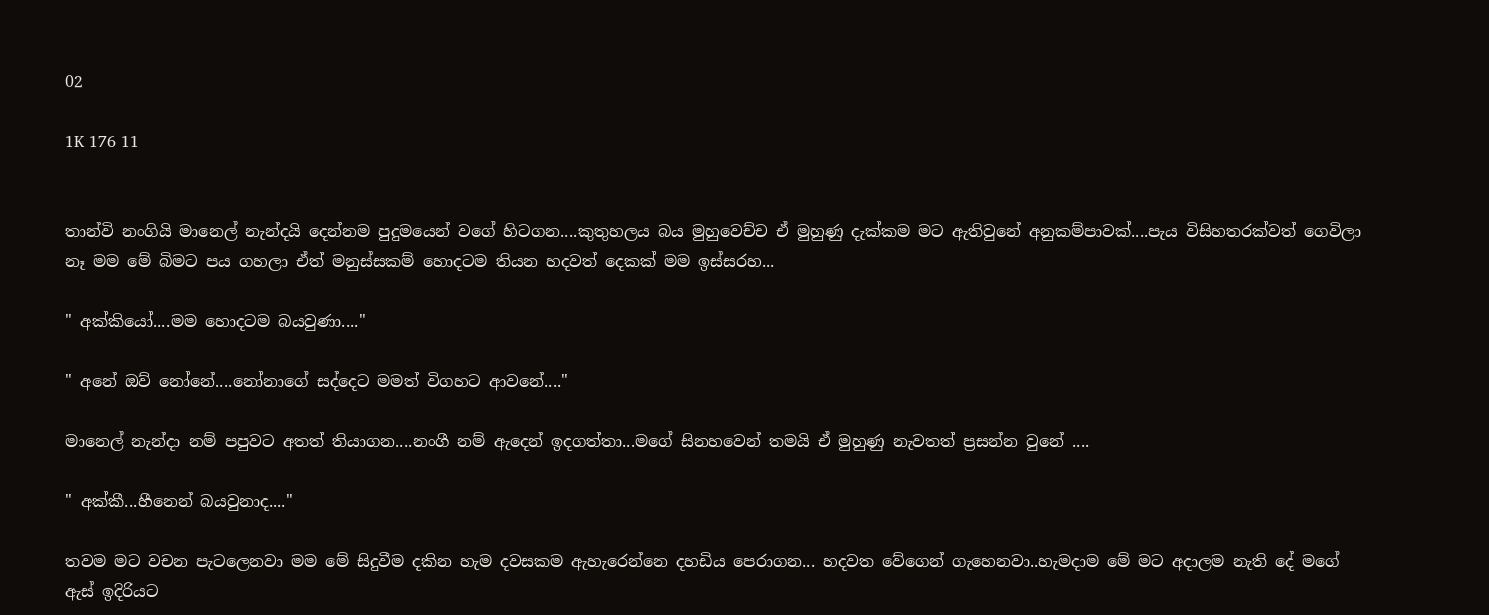02

1K 176 11


තාන්වි නංගියි මානෙල් නැන්දයි දෙන්නම පුදුමයෙන් වගේ හිටගන....කුතුහලය බය මුහුවෙච්ච ඒ මුහුණු දැක්කම මට ඇතිවුනේ අනුකම්පාවක්....පැය විසිහතරක්වත් ගෙවිලා නෑ මම මේ බිමට පය ගහලා ඒත් මනුස්සකම් හොදටම තියන හදවත් දෙකක් මම ඉස්සරහ...

" අක්කියෝ....මම හොදටම බයවුණා...."

" අනේ ඔව් නෝනේ....නෝනාගේ සද්දෙට මමත් විගහට ආවනේ...."

මානෙල් නැන්දා නම් පපුවට අතත් තියාගන....නංගී නම් ඇදෙන් ඉදගත්තා...මගේ සිනහවෙන් තමයි ඒ මුහුණු නැවතත් ප්‍රසන්න වුනේ ....

" අක්කී...හීනෙන් බයවුනාද...."

තවම මට වචන පැටලෙනවා මම මේ සිදුවීම දකින හැම දවසකම ඇහැරෙන්නෙ දහඩිය පෙරාගන... හදවත වේගෙන් ගැහෙනවා..හැමදාම මේ මට අදාලම නැති දේ මගේ ඇස් ඉදිරියට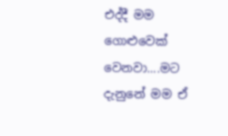එද්දී මම ගොළුවෙක් වෙනවා....මට දැනුනේ මම ඒ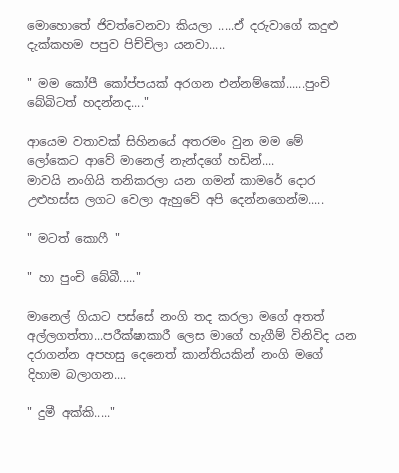මොහොතේ ජිවත්වෙනවා කියලා .....ඒ දරුවාගේ කදුළු දැක්කහම පපුව පිච්චිලා යනවා.....

" මම කෝපී කෝප්පයක් අරගන එන්නම්කෝ......පුංචි බේබිටත් හදන්නද...."

ආයෙම වතාවක් සිහිනයේ අතරමං වුන මම මේ ලෝකෙට ආවේ මානෙල් නැන්දගේ හඩින්....
මාවයි නංගියි තනිකරලා යන ගමන් කාමරේ දොර උළුහස්ස ලගට වෙලා ඇහුවේ අපි දෙන්නගෙන්ම.....

" මටත් කොෆී "

" හා පුංචි බේබී....."

මානෙල් ගියාට පස්සේ නංගි තද කරලා මගේ අතත් අල්ලගත්තා...පරීක්ෂාකාරී ලෙස මාගේ හැගීම් විනිවිද යන දරාගන්න අපහසු දෙනෙත් කාන්තියකින් නංගි මගේ දිහාම බලාගන....

" දුමී අක්කි....."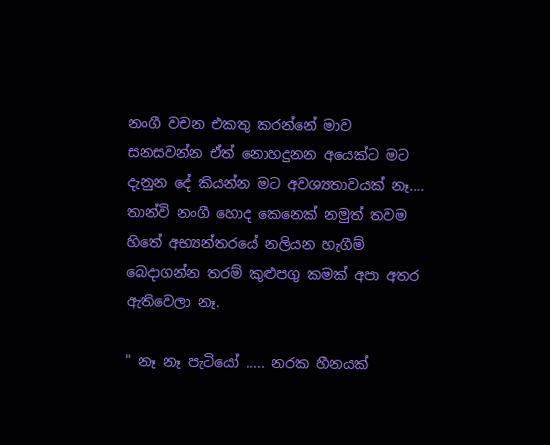නංගී වචන එකතු කරන්නේ මාව සනසවන්න ඒත් නොහදුනන අයෙක්ට මට දැනුන දේ කියන්න මට අවශ්‍යතාවයක් නෑ.... තාන්වි නංගී හොද කෙනෙක් නමුත් තවම හිතේ අභ්‍යන්තරයේ නලියන හැගීම් බෙදාගන්න තරම් කුළුපගු කමක් අපා අතර ඇතිවෙලා නෑ.

" නෑ නෑ පැටියෝ ..... නරක හීනයක්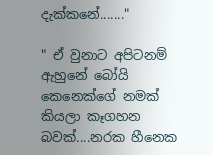දැක්කනේ......."

" ඒ වුනාට අපිටනම් ඇහුනේ බෝයි කෙනෙක්ගේ නමක් කියලා කෑගහන බවක්....නරක හීනෙක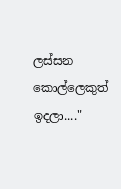ලස්සන කොල්ලෙකුත් ඉදලා...."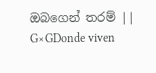ඔබගෙන් තරම් || G×GDonde viven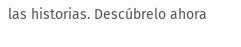las historias. Descúbrelo ahora